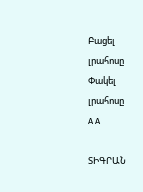Բացել լրահոսը Փակել լրահոսը
A A

ՏԻԳՐԱՆ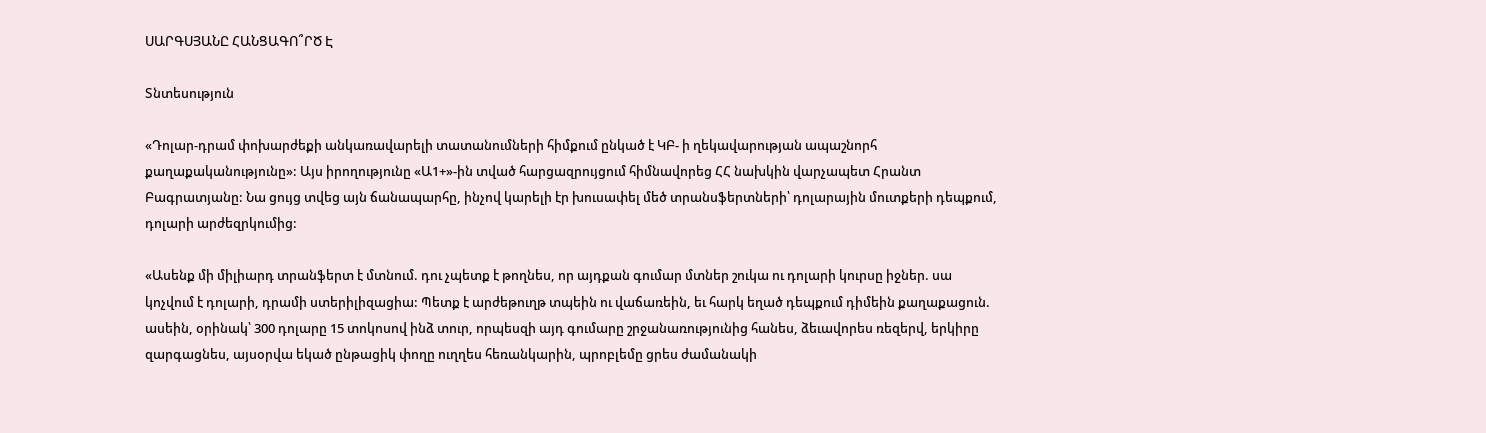ՍԱՐԳՍՅԱՆԸ ՀԱՆՑԱԳՈ՞ՐԾ Է

Տնտեսություն

«Դոլար-դրամ փոխարժեքի անկառավարելի տատանումների հիմքում ընկած է ԿԲ- ի ղեկավարության ապաշնորհ քաղաքականությունը»: Այս իրողությունը «Ա1+»-ին տված հարցազրույցում հիմնավորեց ՀՀ նախկին վարչապետ Հրանտ Բագրատյանը: Նա ցույց տվեց այն ճանապարհը, ինչով կարելի էր խուսափել մեծ տրանսֆերտների՝ դոլարային մուտքերի դեպքում, դոլարի արժեզրկումից:

«Ասենք մի միլիարդ տրանֆերտ է մտնում. դու չպետք է թողնես, որ այդքան գումար մտներ շուկա ու դոլարի կուրսը իջներ. սա կոչվում է դոլարի, դրամի ստերիլիզացիա: Պետք է արժեթուղթ տպեին ու վաճառեին, եւ հարկ եղած դեպքում դիմեին քաղաքացուն. ասեին, օրինակ՝ 300 դոլարը 15 տոկոսով ինձ տուր, որպեսզի այդ գումարը շրջանառությունից հանես, ձեւավորես ռեզերվ, երկիրը զարգացնես, այսօրվա եկած ընթացիկ փողը ուղղես հեռանկարին, պրոբլեմը ցրես ժամանակի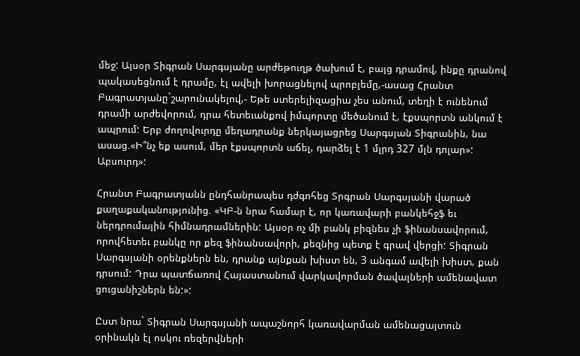մեջ: Այսօր Տիգրան Սարգսյանը արժեթուղթ ծախում է, բայց դրամով, ինքը դրանով պակասեցնում է դրամը, էլ ավելի խորացնելով պրոբլեմը,-ասաց Հրանտ Բագրատյանը`շարունակելով,- Եթե ստերելիզացիա չես անում, տեղի է ունենում դրամի արժեվորում, դրա հետեւանքով իմպորտը մեծանում է, էքսպորտն անկում է ապրում: Երբ ժողովուրդը մեղադրանք ներկայացրեց Սարգսյան Տիգրանին, նա ասաց.«Ի՞նչ եք ասում, մեր էքսպորտն աճել, դարձել է 1 մլրդ 327 մլն դոլար»: Աբսուրդ»:

Հրանտ Բագրատյանն ընդհանրապես դժգոհեց Տրգրան Սարգսյանի վարած քաղաքականությունից. «ԿԲ-ն նրա համար է, որ կառավարի բանկեհջֆ եւ ներդրումային հիմնադրամներին: Այսօր ոչ մի բանկ բիզնես չի ֆինանսավորում, որովհետեւ բանկը որ քեզ ֆինանսավորի, քեզնից պետք է գրավ վերցի: Տիգրան Սարգսյանի օրենքներն են, դրանք այնքան խիստ են, 3 անգամ ավելի խիստ, քան դրսում: Դրա պատճառով Հայաստանում վարկավորման ծավալների ամենավատ ցուցանիշներն են:»:

Ըստ նրա` Տիգրան Սարգսյանի ապաշնորհ կառավարման ամենացայտուն օրինակն էլ ոսկու ռեզերվների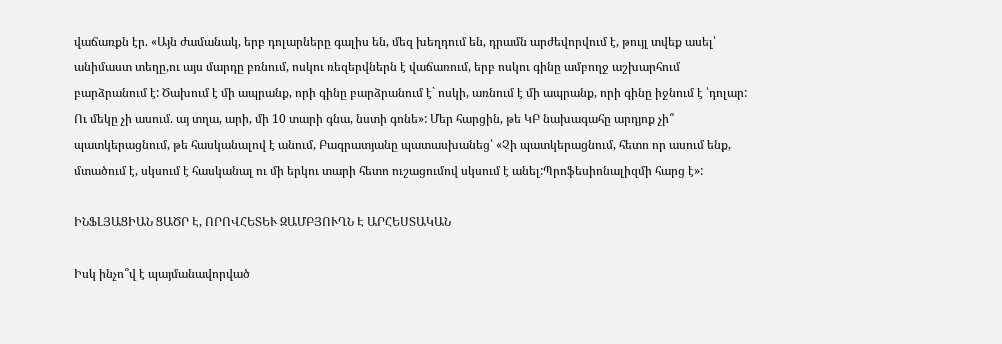վաճառքն էր. «Այն ժամանակ, երբ դոլարները գալիս են, մեզ խեղդում են, դրամն արժեվորվում է, թույլ տվեք ասել՝ անիմաստ տեղը,ու այս մարդը բռնում, ոսկու ռեզերվներն է վաճառում, երբ ոսկու գինը ամբողջ աշխարհում բարձրանում է: Ծախում է մի ապրանք, որի գինը բարձրանում է` ոսկի, առնում է մի ապրանք, որի գինը իջնում է ՝դոլար: Ու մեկը չի ասում. այ տղա, արի, մի 10 տարի գնա, նստի գոնե»: Մեր հարցին, թե ԿԲ նախագահը արդյոք չի՞ պատկերացնում, թե հասկանալով է անում, Բագրատյանը պատասխանեց՝ «Չի պատկերացնում, հետո որ ասում ենք, մտածում է, սկսում է հասկանալ ու մի երկու տարի հետո ուշացումով սկսում է անել:Պրոֆեսիոնալիզմի հարց է»:

ԻՆՖԼՅԱՑԻԱՆ ՑԱԾՐ Է, ՈՐՈՎՀԵՏԵՒ ԶԱՄԲՅՈՒՂՆ Է ԱՐՀԵՍՏԱԿԱՆ

Իսկ ինչո՞վ է պայմանավորված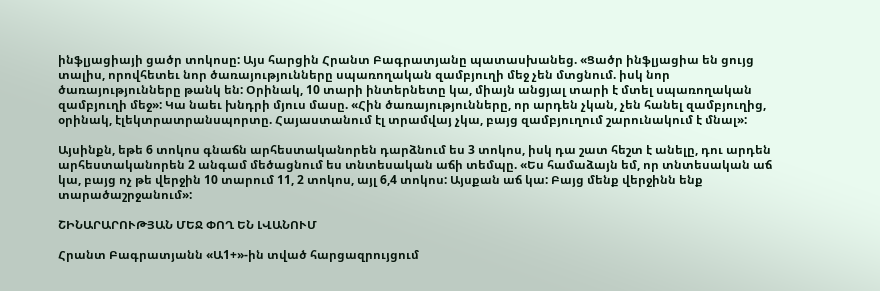ինֆլյացիայի ցածր տոկոսը: Այս հարցին Հրանտ Բագրատյանը պատասխանեց. «Ցածր ինֆլյացիա են ցույց տալիս, որովհետեւ նոր ծառայությունները սպառողական զամբյուղի մեջ չեն մտցնում. իսկ նոր ծառայությունները թանկ են: Օրինակ, 10 տարի ինտերնետը կա, միայն անցյալ տարի է մտել սպառողական զամբյուղի մեջ»: Կա նաեւ խնդրի մյուս մասը. «Հին ծառայությունները, որ արդեն չկան, չեն հանել զամբյուղից, օրինակ, էլեկտրատրանսպորտը. Հայաստանում էլ տրամվայ չկա, բայց զամբյուղում շարունակում է մնալ»:

Այսինքն, եթե 6 տոկոս գնաճն արհեստականորեն դարձնում ես 3 տոկոս, իսկ դա շատ հեշտ է անելը, դու արդեն արհեստականորեն 2 անգամ մեծացնում ես տնտեսական աճի տեմպը. «Ես համաձայն եմ, որ տնտեսական աճ կա, բայց ոչ թե վերջին 10 տարում 11, 2 տոկոս, այլ 6,4 տոկոս: Այսքան աճ կա: Բայց մենք վերջինն ենք տարածաշրջանում»:

ՇԻՆԱՐԱՐՈՒԹՅԱՆ ՄԵՋ ՓՈՂ ԵՆ ԼՎԱՆՈՒՄ

Հրանտ Բագրատյանն «Ա1+»-ին տված հարցազրույցում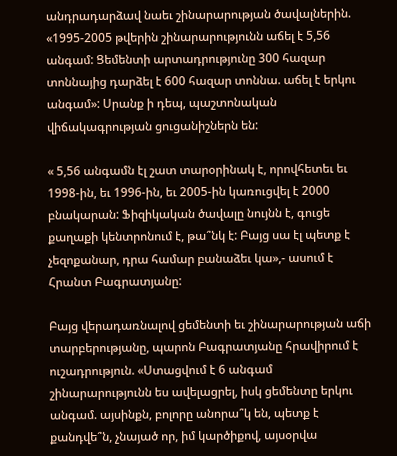անդրադարձավ նաեւ շինարարության ծավալներին. «1995-2005 թվերին շինարարությունն աճել է 5,56 անգամ: Ցեմենտի արտադրությունը 300 հազար տոննայից դարձել է 600 հազար տոննա. աճել է երկու անգամ»: Սրանք ի դեպ, պաշտոնական վիճակագրության ցուցանիշներն են:

« 5,56 անգամն էլ շատ տարօրինակ է, որովհետեւ եւ 1998-ին, եւ 1996-ին, եւ 2005-ին կառուցվել է 2000 բնակարան: Ֆիզիկական ծավալը նույնն է, գուցե քաղաքի կենտրոնում է, թա՞նկ է: Բայց սա էլ պետք է չեզոքանար, դրա համար բանաձեւ կա»,- ասում է Հրանտ Բագրատյանը:

Բայց վերադառնալով ցեմենտի եւ շինարարության աճի տարբերությանը, պարոն Բագրատյանը հրավիրում է ուշադրություն. «Ստացվում է 6 անգամ շինարարությունն ես ավելացրել, իսկ ցեմենտը երկու անգամ. այսինքն, բոլորը անորա՞կ են, պետք է քանդվե՞ն, չնայած որ, իմ կարծիքով, այսօրվա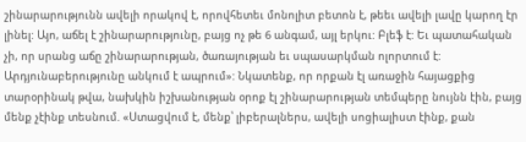շինարարությունն ավելի որակով է, որովհետեւ մոնոլիտ բետոն է, թեեւ ավելի լավը կարող էր լինել: Այո, աճել է շինարարությունը, բայց ոչ թե 6 անգամ, այլ երկու: Բլեֆ է: Եւ պատահական չի, որ սրանց աճը շինարարության, ծառայության եւ սպասարկման ոլորտում է: Արդյունաբերությունը անկում է ապրում»: Նկատենք, որ որքան էլ առաջին հայացքից տարօրինակ թվա, նախկին իշխանության օրոք էլ շինարարության տեմպերը նույնն էին, բայց մենք չէինք տեսնում. «Ստացվում է, մենք՝ լիբերալներս, ավելի սոցիալիստ էինք, քան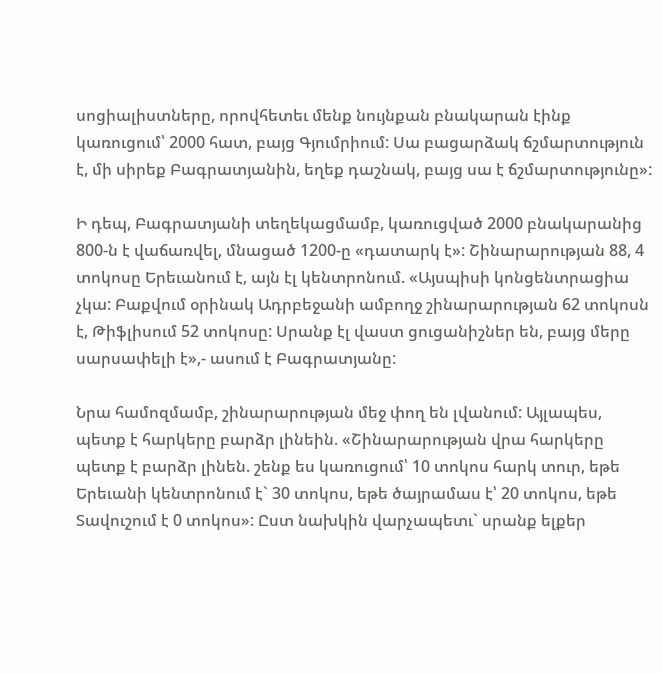սոցիալիստները, որովհետեւ մենք նույնքան բնակարան էինք կառուցում՝ 2000 հատ, բայց Գյումրիում: Սա բացարձակ ճշմարտություն է, մի սիրեք Բագրատյանին, եղեք դաշնակ, բայց սա է ճշմարտությունը»:

Ի դեպ, Բագրատյանի տեղեկացմամբ, կառուցված 2000 բնակարանից 800-ն է վաճառվել, մնացած 1200-ը «դատարկ է»: Շինարարության 88, 4 տոկոսը Երեւանում է, այն էլ կենտրոնում. «Այսպիսի կոնցենտրացիա չկա: Բաքվում օրինակ Ադրբեջանի ամբողջ շինարարության 62 տոկոսն է, Թիֆլիսում 52 տոկոսը: Սրանք էլ վաստ ցուցանիշներ են, բայց մերը սարսափելի է»,- ասում է Բագրատյանը:

Նրա համոզմամբ, շինարարության մեջ փող են լվանում: Այլապես, պետք է հարկերը բարձր լինեին. «Շինարարության վրա հարկերը պետք է բարձր լինեն. շենք ես կառուցում՝ 10 տոկոս հարկ տուր, եթե Երեւանի կենտրոնում է` 30 տոկոս, եթե ծայրամաս է՝ 20 տոկոս, եթե Տավուշում է 0 տոկոս»: Ըստ նախկին վարչապետւ` սրանք ելքեր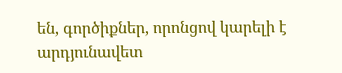են, գործիքներ, որոնցով կարելի է արդյունավետ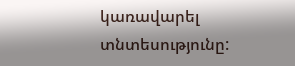կառավարել տնտեսությունը: